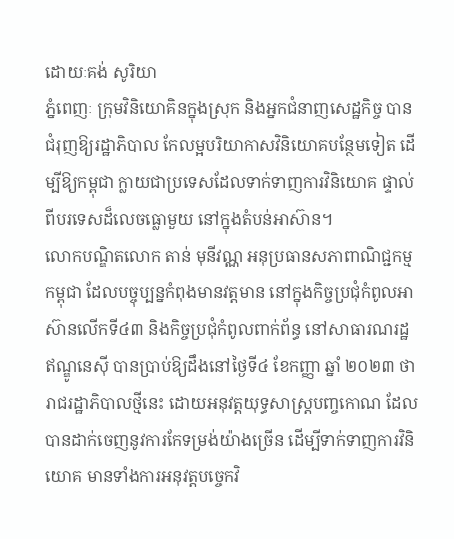ដោយៈគង់ សូរិយា
ភ្នំពេញៈ ក្រុមវិនិយោគិនក្នុងស្រុក និងអ្នកជំនាញសេដ្ឋកិច្ច បានជំរុញឱ្យរដ្ឋាភិបាល កែលម្អបរិយាកាសវិនិយោគបន្ថែមទៀត ដើម្បីឱ្យកម្ពុជា ក្លាយជាប្រទេសដែលទាក់ទាញការវិនិយោគ ផ្ទាល់ពីបរទេសដ៏លេចធ្លោមួយ នៅក្នុងតំបន់អាស៊ាន។
លោកបណ្ឌិតលោក តាន់ មុនីវណ្ណ អនុប្រធានសភាពាណិជ្ជកម្មកម្ពុជា ដែលបច្ចុប្បន្នកំពុងមានវត្តមាន នៅក្នុងកិច្ចប្រជុំកំពូលអាស៊ានលើកទី៤៣ និងកិច្ចប្រជុំកំពូលពាក់ព័ន្ធ នៅសាធារណរដ្ឋឥណ្ឌូនេស៊ី បានប្រាប់ឱ្យដឹងនៅថ្ងៃទី៤ ខែកញ្ញា ឆ្នាំ ២០២៣ ថា រាជរដ្ឋាភិបាលថ្មីនេះ ដោយអនុវត្តយុទ្ធសាស្ត្របញ្ចកោណ ដែលបានដាក់ចេញនូវការកែទម្រង់យ៉ាងច្រើន ដើម្បីទាក់ទាញការវិនិយោគ មានទាំងការអនុវត្តបច្ចេកវិ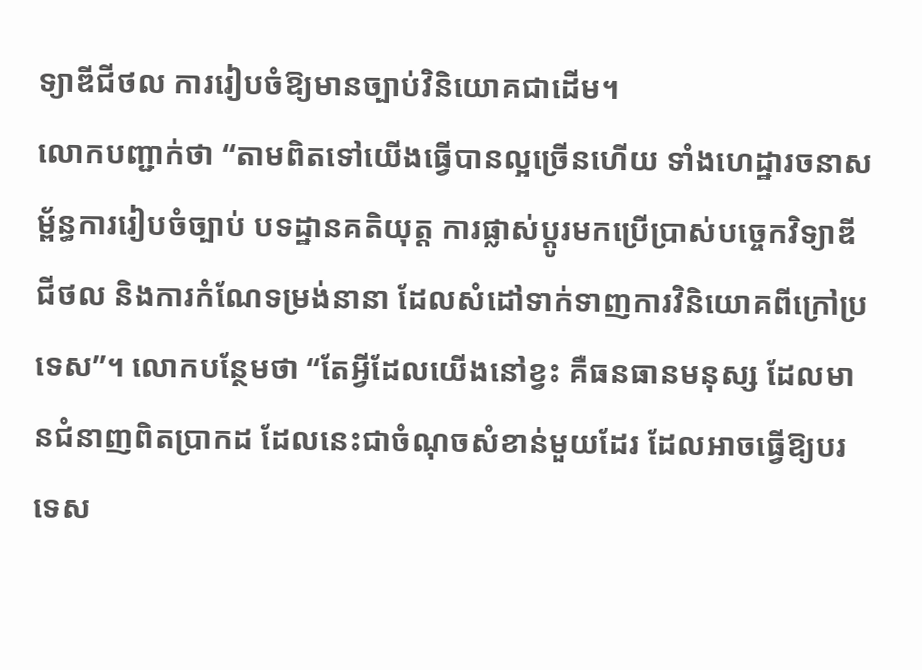ទ្យាឌីជីថល ការរៀបចំឱ្យមានច្បាប់វិនិយោគជាដើម។
លោកបញ្ជាក់ថា “តាមពិតទៅយើងធ្វើបានល្អច្រើនហើយ ទាំងហេដ្ឋារចនាសម្ព័ន្ធការរៀបចំច្បាប់ បទដ្ឋានគតិយុត្ត ការផ្លាស់ប្តូរមកប្រើប្រាស់បច្ចេកវិទ្យាឌីជីថល និងការកំណែទម្រង់នានា ដែលសំដៅទាក់ទាញការវិនិយោគពីក្រៅប្រទេស”។ លោកបន្ថែមថា “តែអ្វីដែលយើងនៅខ្វះ គឺធនធានមនុស្ស ដែលមានជំនាញពិតប្រាកដ ដែលនេះជាចំណុចសំខាន់មួយដែរ ដែលអាចធ្វើឱ្យបរទេស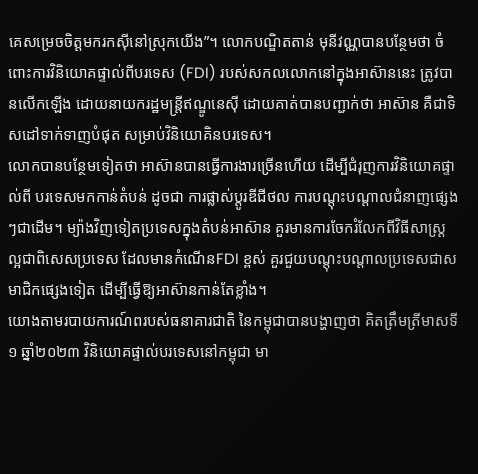គេសម្រេចចិត្តមករកស៊ីនៅស្រុកយើង”។ លោកបណ្ឌិតតាន់ មុនីវណ្ណបានបន្ថែមថា ចំពោះការវិនិយោគផ្ទាល់ពីបរទេស (FDI) របស់សកលលោកនៅក្នុងអាស៊ាននេះ ត្រូវបានលើកឡើង ដោយនាយករដ្ឋមន្ត្រីឥណ្ឌូនេស៊ី ដោយគាត់បានបញ្ជាក់ថា អាស៊ាន គឺជាទិសដៅទាក់ទាញបំផុត សម្រាប់វិនិយោគិនបរទេស។
លោកបានបន្ថែមទៀតថា អាស៊ានបានធ្វើការងារច្រើនហើយ ដើម្បីជំរុញការវិនិយោគផ្ទាល់ពី បរទេសមកកាន់តំបន់ ដូចជា ការផ្លាស់ប្តូរឌីជីថល ការបណ្តុះបណ្តាលជំនាញផ្សេងៗជាដើម។ ម្យ៉ាងវិញទៀតប្រទេសក្នុងតំបន់អាស៊ាន គួរមានការចែករំលែកពីវិធីសាស្ត្រល្អជាពិសេសប្រទេស ដែលមានកំណើនFDI ខ្ពស់ គួរជួយបណ្តុះបណ្តាលប្រទេសជាសមាជិកផ្សេងទៀត ដើម្បីធ្វើឱ្យអាស៊ានកាន់តែខ្លាំង។
យោងតាមរបាយការណ៍ពរបស់ធនាគារជាតិ នៃកម្ពុជាបានបង្ហាញថា គិតត្រឹមត្រីមាសទី១ ឆ្នាំ២០២៣ វិនិយោគផ្ទាល់បរទេសនៅកម្ពុជា មា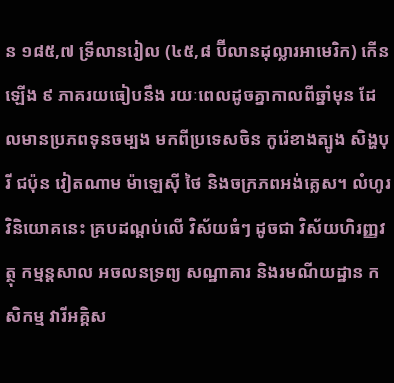ន ១៨៥,៧ ទ្រីលានរៀល (៤៥,៨ ប៊ីលានដុល្លារអាមេរិក) កើនឡើង ៩ ភាគរយធៀបនឹង រយៈពេលដូចគ្នាកាលពីឆ្នាំមុន ដែលមានប្រភពទុនចម្បង មកពីប្រទេសចិន កូរ៉េខាងត្បូង សិង្ហបុរី ជប៉ុន វៀតណាម ម៉ាឡេស៊ី ថៃ និងចក្រភពអង់គ្លេស។ លំហូរវិនិយោគនេះ គ្របដណ្តប់លើ វិស័យធំៗ ដូចជា វិស័យហិរញ្ញវត្ថុ កម្មន្តសាល អចលនទ្រព្យ សណ្ឋាគារ និងរមណីយដ្ឋាន កសិកម្ម វារីអគ្គិស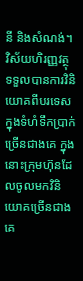នី និងសំណង់។
វិស័យហិរញ្ញវត្ថុ ទទួលបានការវិនិយោគពីបរទេស ក្នុងទំហំទឹកប្រាក់ច្រើនជាងគេ ក្នុងនោះក្រុមហ៊ុនដែលចូលមកវិនិយោគច្រើនជាងគេ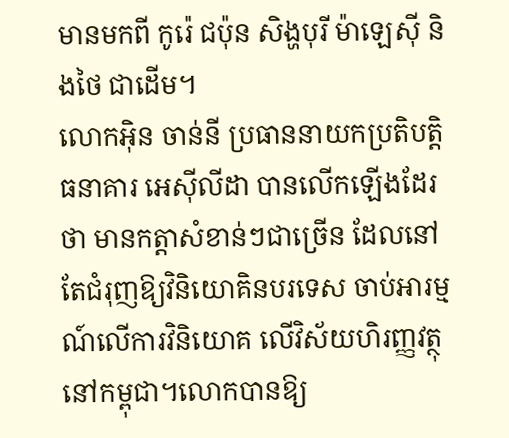មានមកពី កូរ៉េ ជប៉ុន សិង្ហបុរី ម៉ាឡេស៊ី និងថៃ ជាដើម។
លោកអ៊ិន ចាន់នី ប្រធាននាយកប្រតិបត្តិធនាគារ អេស៊ីលីដា បានលើកឡើងដែរថា មានកត្តាសំខាន់ៗជាច្រើន ដែលនៅតែជំរុញឱ្យវិនិយោគិនបរទេស ចាប់អារម្មណ៍លើការវិនិយោគ លើវិស័យហិរញ្ញវត្ថុនៅកម្ពុជា។លោកបានឱ្យ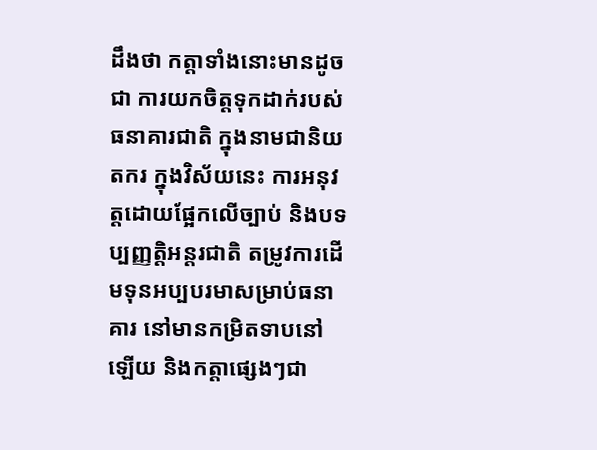ដឹងថា កត្តាទាំងនោះមានដូចជា ការយកចិត្តទុកដាក់របស់ធនាគារជាតិ ក្នុងនាមជានិយតករ ក្នុងវិស័យនេះ ការអនុវត្តដោយផ្អែកលើច្បាប់ និងបទប្បញ្ញត្តិអន្តរជាតិ តម្រូវការដើមទុនអប្បបរមាសម្រាប់ធនាគារ នៅមានកម្រិតទាបនៅឡើយ និងកត្តាផ្សេងៗជា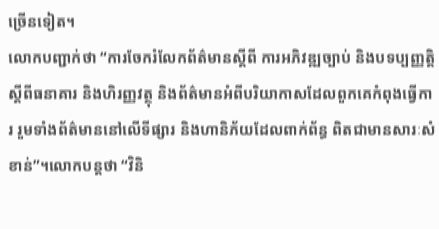ច្រើនទៀត។
លោកបញ្ជាក់ថា “ការចែករំលែកព័ត៌មានស្តីពី ការអភិវឌ្ឍច្បាប់ និងបទប្បញ្ញត្តិស្តីពីធនាគារ និងហិរញ្ញវត្ថុ និងព័ត៌មានអំពីបរិយាកាសដែលពួកគេកំពុងធ្វើការ រួមទាំងព័ត៌មាននៅលើទីផ្សារ និងហានិភ័យដែលពាក់ព័ន្ធ ពិតជាមានសារៈសំខាន់”។លោកបន្តថា “វិនិ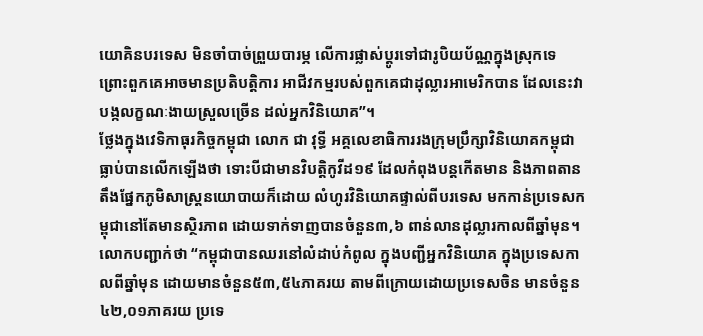យោគិនបរទេស មិនចាំបាច់ព្រួយបារម្ភ លើការផ្លាស់ប្តូរទៅជារូបិយប័ណ្ណក្នុងស្រុកទេ ព្រោះពួកគេអាចមានប្រតិបត្តិការ អាជីវកម្មរបស់ពួកគេជាដុល្លារអាមេរិកបាន ដែលនេះវាបង្កលក្ខណៈងាយស្រួលច្រើន ដល់អ្នកវិនិយោគ”។
ថ្លែងក្នុងវេទិកាធុរកិច្ចកម្ពុជា លោក ជា វុទ្ធី អគ្គលេខាធិការរងក្រុមប្រឹក្សាវិនិយោគកម្ពុជា ធ្លាប់បានលើកឡើងថា ទោះបីជាមានវិបត្តិកូវីដ១៩ ដែលកំពុងបន្តកើតមាន និងភាពតានតឹងផ្នែកភូមិសាស្ត្រនយោបាយក៏ដោយ លំហូរវិនិយោគផ្ទាល់ពីបរទេស មកកាន់ប្រទេសកម្ពុជានៅតែមានស្ថិរភាព ដោយទាក់ទាញបានចំនួន៣,៦ ពាន់លានដុល្លារកាលពីឆ្នាំមុន។ លោកបញ្ជាក់ថា “កម្ពុជាបានឈរនៅលំដាប់កំពូល ក្នុងបញ្ជីអ្នកវិនិយោគ ក្នុងប្រទេសកាលពីឆ្នាំមុន ដោយមានចំនួន៥៣,៥៤ភាគរយ តាមពីក្រោយដោយប្រទេសចិន មានចំនួន៤២,០១ភាគរយ ប្រទេ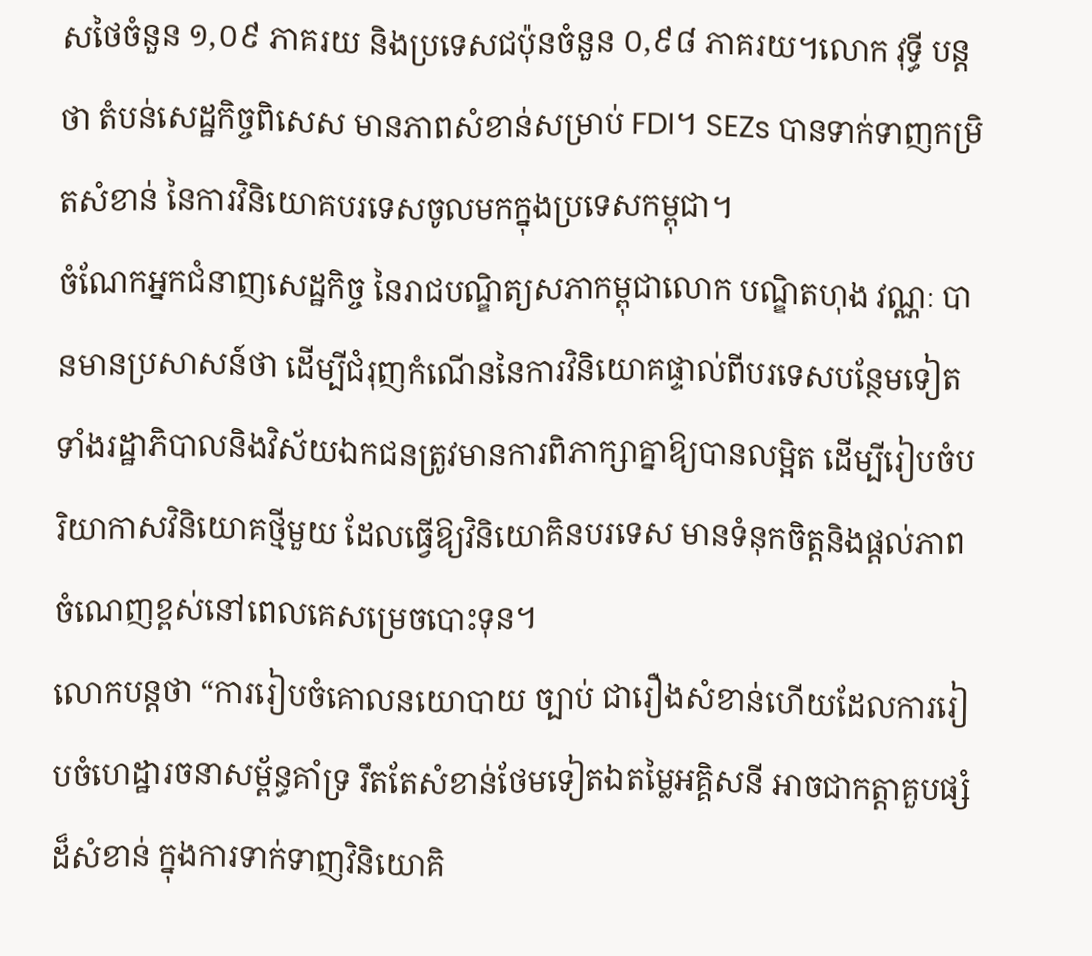សថៃចំនួន ១,០៩ ភាគរយ និងប្រទេសជប៉ុនចំនួន ០,៩៨ ភាគរយ។លោក វុទ្ធី បន្តថា តំបន់សេដ្ឋកិច្ចពិសេស មានភាពសំខាន់សម្រាប់ FDI។ SEZs បានទាក់ទាញកម្រិតសំខាន់ នៃការវិនិយោគបរទេសចូលមកក្នុងប្រទេសកម្ពុជា។
ចំណែកអ្នកជំនាញសេដ្ឋកិច្ច នៃរាជបណ្ឌិត្យសភាកម្ពុជាលោក បណ្ឌិតហុង វណ្ណៈ បានមានប្រសាសន៍ថា ដើម្បីជំរុញកំណើននៃការវិនិយោគផ្ទាល់ពីបរទេសបន្ថែមទៀត ទាំងរដ្ឋាភិបាលនិងវិស័យឯកជនត្រូវមានការពិភាក្សាគ្នាឱ្យបានលម្អិត ដើម្បីរៀបចំបរិយាកាសវិនិយោគថ្មីមួយ ដែលធ្វើឱ្យវិនិយោគិនបរទេស មានទំនុកចិត្តនិងផ្តល់ភាពចំណេញខ្ពស់នៅពេលគេសម្រេចបោះទុន។
លោកបន្តថា “ការរៀបចំគោលនយោបាយ ច្បាប់ ជារឿងសំខាន់ហើយដែលការរៀបចំហេដ្ឋារចនាសម្ព័ន្ធគាំទ្រ រឹតតែសំខាន់ថែមទៀតឯតម្លៃអគ្គិសនី អាចជាកត្តាគួបផ្សំដ៏សំខាន់ ក្នុងការទាក់ទាញវិនិយោគិ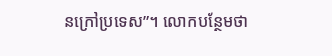នក្រៅប្រទេស”។ លោកបន្ថែមថា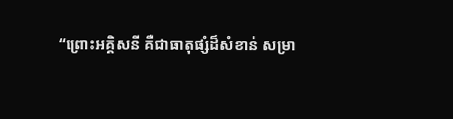“ព្រោះអគ្គិសនី គឺជាធាតុផ្សំដ៏សំខាន់ សម្រា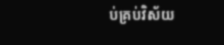ប់គ្រប់វិស័យ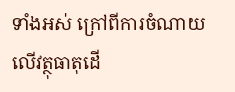ទាំងអស់ ក្រៅពីការចំណាយលើវត្ថុធាតុដើ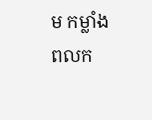ម កម្លាំងពលក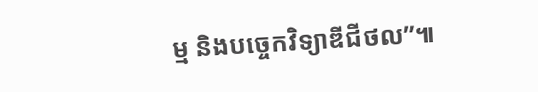ម្ម និងបច្ចេកវិទ្យាឌីជីថល”៕